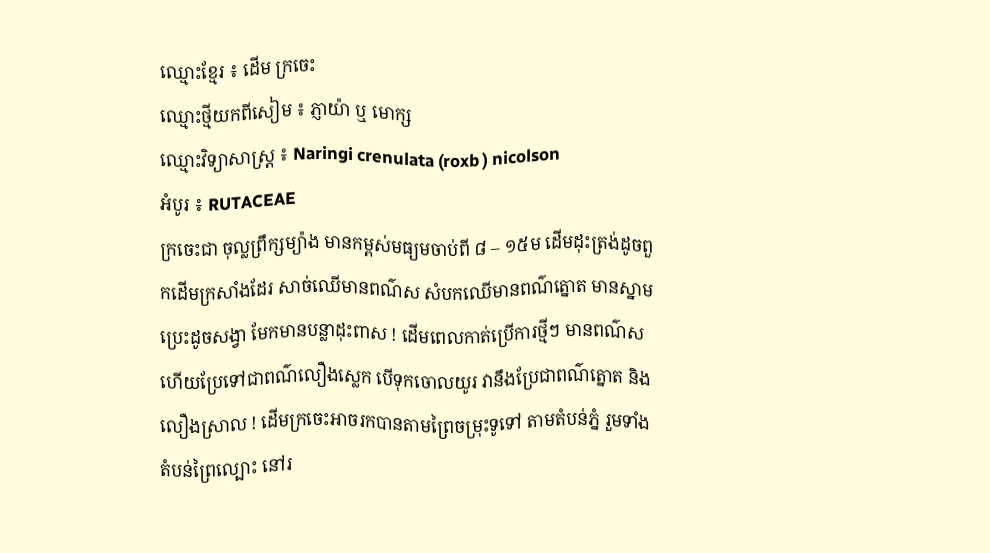ឈ្មោះខ្មែរ ៖ ដើម ក្រចេះ
ឈ្មោះថ្មីយកពីសៀម ៖ ភ្ញាយ៉ា ឬ មោក្ស
ឈ្មោះវិទ្យាសាស្ត្រ ៖ Naringi crenulata (roxb ) nicolson
អំបូរ ៖ RUTACEAE
ក្រចេះជា ចុល្លព្រឹក្សម្យ៉ាង មានកម្ពស់មធ្យមចាប់ពី ៨ – ១៥ម ដើមដុះត្រង់ដូចពួកដើមក្រសាំងដែរ សាច់ឈើមានពណ៌ស សំបកឈើមានពណ៌ត្នោត មានស្នាម ប្រេះដូចសង្វា មែកមានបន្លាដុះពាស ! ដើមពេលកាត់ប្រើការថ្មីៗ មានពណ៌ស ហើយប្រែទៅជាពណ៌លឿងស្លេក បើទុកចោលយូរ វានឹងប្រែជាពណ៌ត្នោត និងលឿងស្រាល ! ដើមក្រចេះអាចរកបានតាមព្រៃចម្រុះទូទៅ តាមតំបន់ភ្នំ រួមទាំងតំបន់ព្រៃល្បោះ នៅរ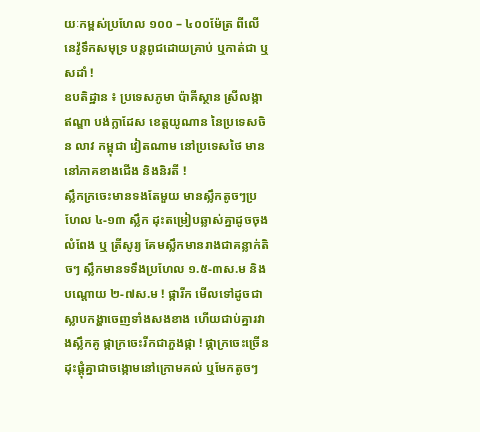យៈកម្ពស់ប្រហែល ១០០ – ៤០០ម៉ែត្រ ពីលើនេវ៉ូទឹកសមុទ្រ បន្តពូជដោយគ្រាប់ ឬកាត់ជា ឬសដាំ !
ឧបតិដ្ឋាន ៖ ប្រទេសភូមា ប៉ាគីស្ថាន ស្រីលង្កា ឥណ្ឌា បង់ក្លាដែស ខេត្តយូណាន នៃប្រទេសចិន លាវ កម្ពុជា វៀតណាម នៅប្រទេសថៃ មាននៅភាគខាងជើង និងនិរតី !
ស្លឹកក្រចេះមានទងតែមួយ មានស្លឹកតូចៗប្រហែល ៤-១៣ ស្លឹក ដុះតម្រៀបឆ្លាស់គ្នាដូចចុងលំពែង ឬ ត្រីសូរ្យ គែមស្លឹកមានរាងជាគន្លាក់តិចៗ ស្លឹកមានទទឹងប្រហែល ១.៥-៣ស.ម និងបណ្តោយ ២-៧ស.ម ! ផ្ការីក មើលទៅដូចជាស្លាបកង្ហាចេញទាំងសងខាង ហើយជាប់គ្នារវាងស្លឹកគូ ផ្កាក្រចេះរីកជាភួងផ្កា ! ផ្កាក្រចេះច្រើនដុះផ្តុំគ្នាជាចង្កោមនៅក្រោមគល់ ឬមែកតូចៗ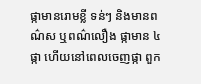ផ្កាមានរោមខ្លី ទន់ៗ និងមានពណ៌ស ឬពណ៌លឿង ផ្កាមាន ៤ ផ្កា ហើយនៅពេលចេញផ្កា ពួក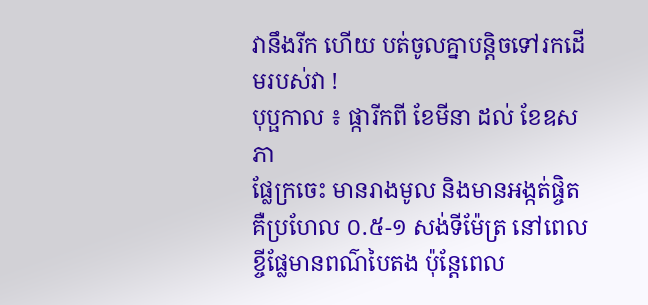វានឹងរីក ហើយ បត់ចូលគ្នាបន្តិចទៅរកដើមរបស់វា !
បុប្ផកាល ៖ ផ្ការីកពី ខែមីនា ដល់ ខែឧសភា
ផ្លែក្រចេះ មានរាងមូល និងមានអង្កត់ផ្ចិតគឺប្រហែល ០.៥-១ សង់ទីម៉ែត្រ នៅពេលខ្ចីផ្លែមានពណ៌បៃតង ប៉ុន្តែពេល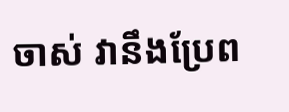ចាស់ វានឹងប្រែព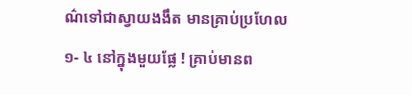ណ៌ទៅជាស្វាយងងឹត មានគ្រាប់ប្រហែល
១- ៤ នៅក្នុងមួយផ្លែ ! គ្រាប់មានព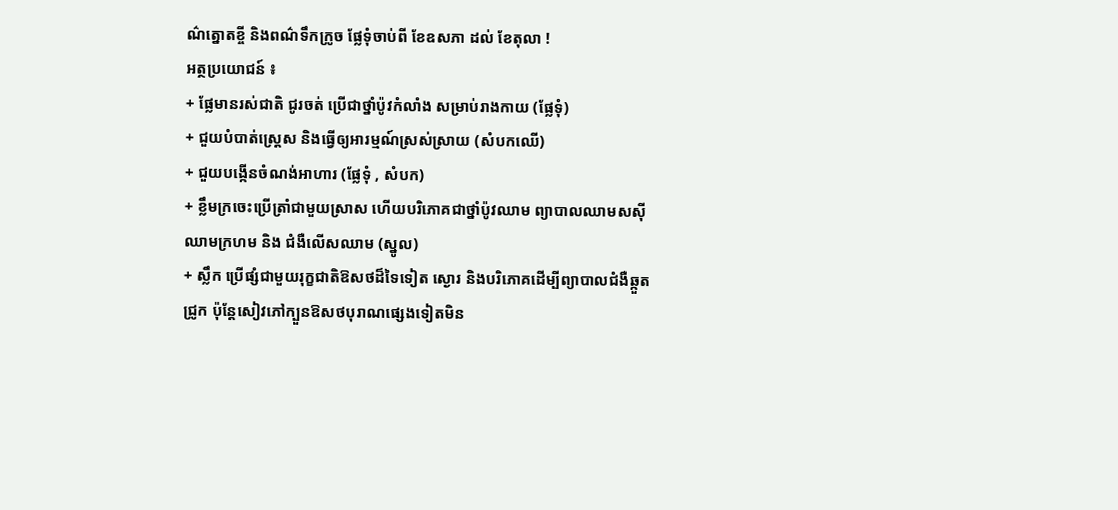ណ៌ត្នោតខ្ចី និងពណ៌ទឹកក្រូច ផ្លែទុំចាប់ពី ខែឧសភា ដល់ ខែតុលា !
អត្ថប្រយោជន៍ ៖
+ ផ្លែមានរស់ជាតិ ជូរចត់ ប្រើជាថ្នាំប៉ូវកំលាំង សម្រាប់រាងកាយ (ផ្លែទុំ)
+ ជួយបំបាត់ស្រ្តេស និងធ្វើឲ្យអារម្មណ៍ស្រស់ស្រាយ (សំបកឈើ)
+ ជួយបង្កើនចំណង់អាហារ (ផ្លែទុំ , សំបក)
+ ខ្លឹមក្រចេះប្រើត្រាំជាមួយស្រាស ហើយបរិភោគជាថ្នាំប៉ូវឈាម ព្យាបាលឈាមសសុីឈាមក្រហម និង ជំងឺលើសឈាម (ស្នូល)
+ ស្លឹក ប្រើផ្សំជាមួយរុក្ខជាតិឱសថដ៏ទៃទៀត ស្ងោរ និងបរិភោគដើម្បីព្យាបាលជំងឺឆ្កួតជ្រូក ប៉ុន្តែសៀវភៅក្បួនឱសថបុរាណផ្សេងទៀតមិន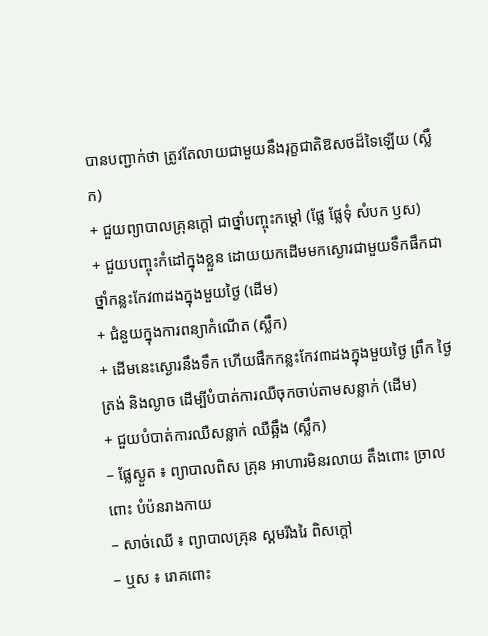បានបញ្ជាក់ថា ត្រូវតែលាយជាមួយនឹងរុក្ខជាតិឱសថដ៏ទៃឡើយ (ស្លឹក)
+ ជួយព្យាបាលគ្រុនក្តៅ ជាថ្នាំបញ្ចុះកម្តៅ (ផ្លែ ផ្លែទុំ សំបក ឫស)
+ ជួយបញ្ចុះកំដៅក្នុងខ្លួន ដោយយកដើមមកស្ងោរជាមួយទឹកផឹកជាថ្នាំកន្លះកែវ៣ដងក្នុងមួយថ្ងៃ (ដើម)
+ ជំនួយក្នុងការពន្យាកំណើត (ស្លឹក)
+ ដើមនេះស្ងោរនឹងទឹក ហើយផឹកកន្លះកែវ៣ដងក្នុងមួយថ្ងៃ ព្រឹក ថ្ងៃត្រង់ និងល្ងាច ដើម្បីបំបាត់ការឈឺចុកចាប់តាមសន្លាក់ (ដើម)
+ ជួយបំបាត់ការឈឺសន្លាក់ ឈឺឆ្អឹង (ស្លឹក)
– ផ្លែស្ងួត ៖ ព្យាបាលពិស គ្រុន អាហារមិនរលាយ តឹងពោះ ច្រាលពោះ បំប៉នរាងកាយ
– សាច់ឈើ ៖ ព្យាបាលគ្រុន ស្គមរីងរៃ ពិសក្តៅ
– ឬស ៖ រោគពោះ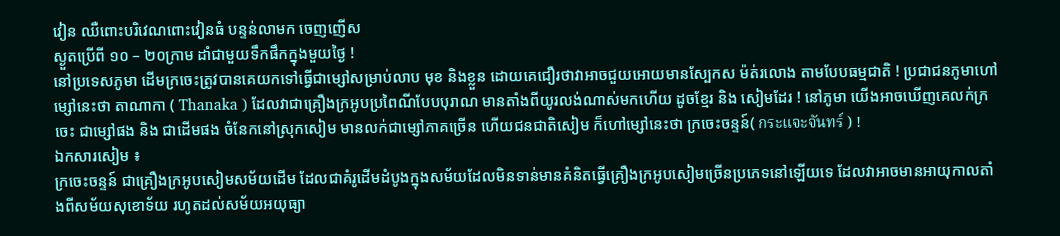វៀន ឈឺពោះបរិវេណពោះវៀនធំ បន្ទន់លាមក ចេញញើស
ស្ងួតប្រើពី ១០ – ២០ក្រាម ដាំជាមួយទឹកផឹកក្នុងមួយថ្ងៃ !
នៅប្រទេសភូមា ដើមក្រចេះត្រូវបានគេយកទៅធ្វើជាម្សៅសម្រាប់លាប មុខ និងខ្លួន ដោយគេជឿរថាវាអាចជួយអោយមានស្បែកស ម៉ត់រលោង តាមបែបធម្មជាតិ ! ប្រជាជនភូមាហៅម្សៅនេះថា តាណាកា ( Thanaka ) ដែលវាជាគ្រឿងក្រអូបប្រពៃណីបែបបុរាណ មានតាំងពីយូរលង់ណាស់មកហើយ ដូចខ្មែរ និង សៀមដែរ ! នៅភូមា យើងអាចឃើញគេលក់ក្រចេះ ជាម្សៅផង និង ជាដើមផង ចំនែកនៅស្រុកសៀម មានលក់ជាម្សៅភាគច្រើន ហើយជនជាតិសៀម ក៏ហៅម្សៅនេះថា ក្រចេះចន្ទន៍( กระแจะจันทร์ ) !
ឯកសារសៀម ៖
ក្រចេះចន្ទន៍ ជាគ្រឿងក្រអូបសៀមសម័យដើម ដែលជាគំរូដើមដំបូងក្នុងសម័យដែលមិនទាន់មានគំនិតធ្វើគ្រឿងក្រអូបសៀមច្រើនប្រភេទនៅឡើយទេ ដែលវាអាចមានអាយុកាលតាំងពីសម័យសុខោទ័យ រហូតដល់សម័យអយុធ្យា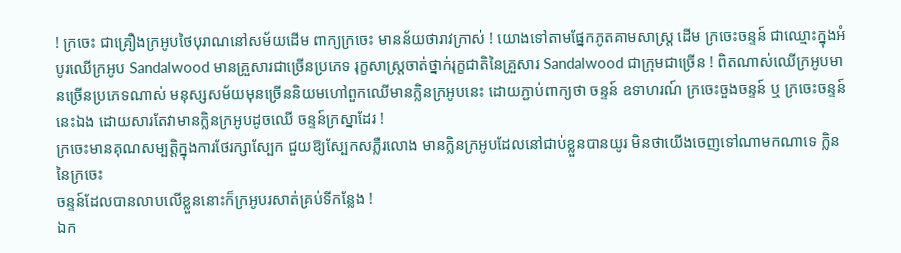! ក្រចេះ ជាគ្រឿងក្រអូបថៃបុរាណនៅសម័យដើម ពាក្យក្រចេះ មានន័យថារាវក្រាស់ ! យោងទៅតាមផ្នែកភូតគាមសាស្ត្រ ដើម ក្រចេះចន្ទន៍ ជាឈ្មោះក្នុងអំបូរឈើក្រអូប Sandalwood មានគ្រួសារជាច្រើនប្រភេទ រុក្ខសាស្ត្រចាត់ថ្នាក់រុក្ខជាតិនៃគ្រួសារ Sandalwood ជាក្រុមជាច្រើន ! ពិតណាស់ឈើក្រអូបមានច្រើនប្រភេទណាស់ មនុស្សសម័យមុនច្រើននិយមហៅពួកឈើមានក្លិនក្រអូបនេះ ដោយភ្ជាប់ពាក្យថា ចន្ទន៍ ឧទាហរណ៍ ក្រចេះចួងចន្ទន៍ ឬ ក្រចេះចន្ទន៍ នេះឯង ដោយសារតែវាមានក្លិនក្រអូបដូចឈើ ចន្ទន៍ក្រស្នាដែរ !
ក្រចេះមានគុណសម្បត្តិក្នុងការថែរក្សាស្បែក ជួយឱ្យស្បែកសភ្លឺរលោង មានក្លិនក្រអូបដែលនៅជាប់ខ្លួនបានយូរ មិនថាយើងចេញទៅណាមកណាទេ ក្លិននៃក្រចេះ
ចន្ទន៍ដែលបានលាបលើខ្លួននោះក៏ក្រអូបរសាត់គ្រប់ទីកន្លែង !
ឯក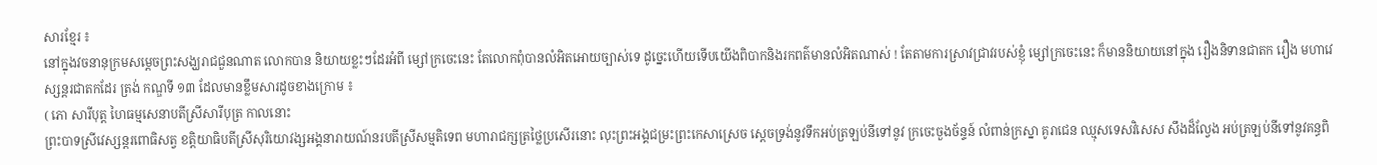សារខ្មែរ ៖
នៅក្នុងវចនានុក្រមសម្តេចព្រះសង្ឃរាជជួនណាត លោកបាន និយាយខ្លះៗដែរអំពី ម្សៅក្រចេះនេះ តែលោកពុំបានលំអិតអោយច្បាស់ទេ ដូច្នេះហើយទើបយើងពិបាកនិងរកពត៌មានលំអិតណាស់ ! តែតាមការស្រាវជ្រាវរបស់ខ្ញុំ ម្សៅក្រចេះនេះ ក៏មាននិយាយនៅក្នុង រឿងនិទានជាតក រឿង មហាវេស្សន្តរជាតកដែរ ត្រង់ កណ្ឌទី ១៣ ដែលមានខ្លឹមសារដូចខាងក្រោម ៖
( ភោ សារីបុត្ត ហៃធម្មសេនាបតីស្រីសារីបុត្រ កាលនោះ
ព្រះបាទស្រីវេស្សន្តរពោធិសត្វ ខត្តិយាធិបតីស្រីសុរិយោវង្សអង្គនារាយណ៍នរបតីស្រីសម្មតិទេព មហារាជក្សត្រថ្លៃប្រសើរនោះ លុះព្រះអង្គជម្រះព្រះកេសាស្រេច ស្ដេចទ្រង់នូវទឹកអប់ត្រឡប់នីទៅនូវ ក្រចេះចួងច័ន្ទន៍ លំពាន់ក្រស្នា គូរាជេន ឈ្មុសទេសវិសេស សឹងដ៏ល្វែង អប់ត្រឡប់នីទៅនូវគន្ធពិ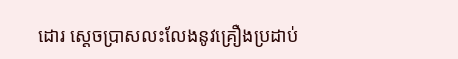ដោរ ស្ដេចប្រាសលះលែងនូវគ្រឿងប្រដាប់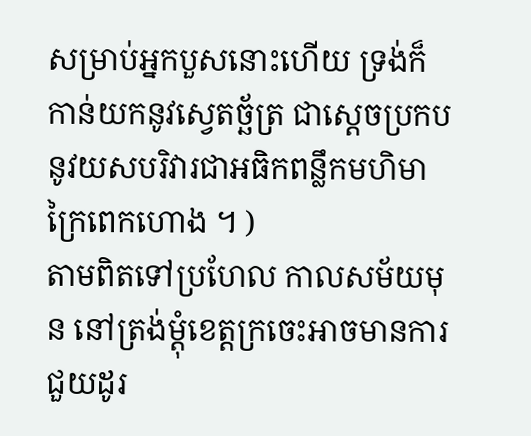សម្រាប់អ្នកបួសនោះហើយ ទ្រង់ក៏កាន់យកនូវស្វេតច្ឆ័ត្រ ជាស្តេចប្រកបនូវយសបរិវារជាអធិកពន្លឹកមហិមាក្រៃពេកហោង ។ )
តាមពិតទៅប្រហែល កាលសម័យមុន នៅត្រង់ម្តុំខេត្តក្រចេះអាចមានការជួយដូរ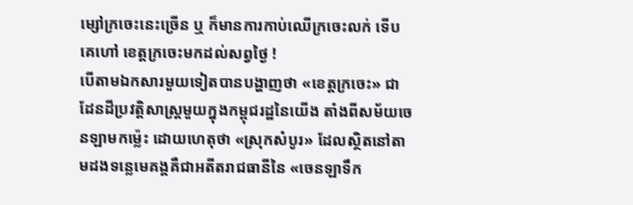ម្សៅក្រចេះនេះច្រើន ឬ ក៏មានការកាប់ឈើក្រចេះលក់ ទើបគេហៅ ខេត្តក្រចេះមកដល់សព្វថ្ងៃ !
បើតាមឯកសារមួយទៀតបានបង្ហាញថា «ខេត្តក្រចេះ» ជាដែនដីប្រវត្តិសាស្ត្រមួយក្នុងកម្ពុជរដ្ឋនៃយើង តាំងពីសម័យចេនឡាមកម្ល៉េះ ដោយហេតុថា «ស្រុកសំបូរ» ដែលស្ថិតនៅតាមដងទន្លេមេគង្គគឺជាអតីតរាជធានីនៃ «ចេនឡាទឹក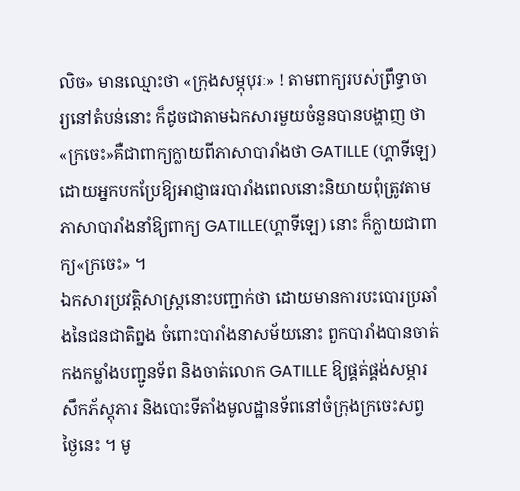លិច» មានឈ្មោះថា «ក្រុងសម្ភុបុរៈ» ! តាមពាក្យរបស់ព្រឹទ្ធាចារ្យនៅតំបន់នោះ ក៏ដូចជាតាមឯកសារមួយចំនួនបានបង្ហាញ ថា«ក្រចេះ»គឺជាពាក្យក្លាយពីភាសាបារាំងថា GATILLE (ហ្គាទីឡេ) ដោយអ្នកបកប្រែឱ្យអាជ្ញាធរបារាំងពេលនោះនិយាយពុំត្រូវតាមភាសាបារាំងនាំឱ្យពាក្យ GATILLE(ហ្គាទីឡេ) នោះ ក៏ក្លាយជាពាក្យ«ក្រចេះ» ។
ឯកសារប្រវត្តិសាស្ត្រនោះបញ្ជាក់ថា ដោយមានការបះបោរប្រឆាំងនៃជនជាតិព្នង ចំពោះបារាំងនាសម័យនោះ ពួកបារាំងបានចាត់កងកម្លាំងបញ្ជូនទ័ព និងចាត់លោក GATILLE ឱ្យផ្គត់ផ្គង់សម្ភារសឹកភ័ស្តុភារ និងបោះទីតាំងមូលដ្ឋានទ័ពនៅចំក្រុងក្រចេះសព្វថ្ងៃនេះ ។ មូ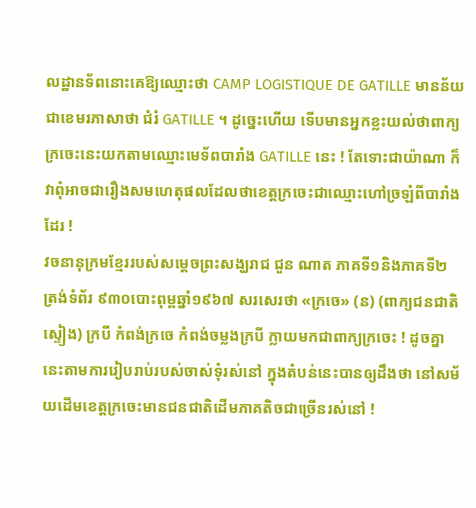លដ្ឋានទ័ពនោះគេឱ្យឈ្មោះថា CAMP LOGISTIQUE DE GATILLE មានន័យជាខេមរភាសាថា ជំរំ GATILLE ។ ដូច្នេះហើយ ទើបមានអ្នកខ្លះយល់ថាពាក្យក្រចេះនេះយកតាមឈ្មោះមេទ័ពបារាំង GATILLE នេះ ! តែទោះជាយ៉ាណា ក៏វាពុំអាចជារឿងសមហេតុផលដែលថាខេត្តក្រចេះជាឈ្មោះហៅច្រឡំពីបារាំងដែរ !
វចនានុក្រមខែ្មររបស់សមេ្តចព្រះសង្ឃរាជ ជួន ណាត ភាគទី១និងភាគទី២ ត្រង់ទំព័រ ៩៣០បោះពុម្ពឆ្នាំ១៩៦៧ សរសេរថា «ក្រចេ» (ន) (ពាក្យជនជាតិស្ទៀង) ក្របី កំពង់ក្រចេ កំពង់ចម្លងក្របី ក្លាយមកជាពាក្យក្រចេះ ! ដូចគ្នានេះតាមការរៀបរាប់របស់ចាស់ទុំរស់នៅ ក្នុងតំបន់នេះបានឲ្យដឹងថា នៅសម័យដើមខេត្តក្រចេះមានជនជាតិដើមភាគតិចជាច្រើនរស់នៅ !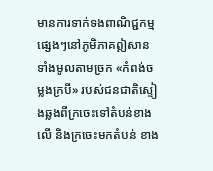មានការទាក់ទងពាណិជ្ជកម្ម ផ្សេងៗនៅភូមិភាគឦសានទាំងមូលតាមច្រក «កំពង់ចម្លងក្របី» របស់ជនជាតិស្ទៀងឆ្លងពីក្រចេះទៅតំបន់ខាងលើ និងក្រចេះមកតំបន់ ខាង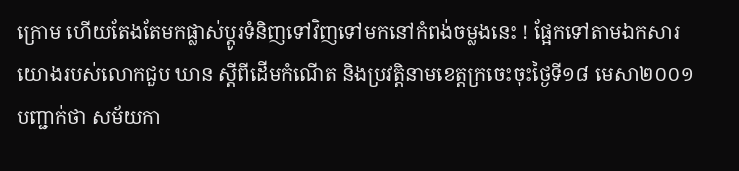ក្រោម ហើយតែងតែមកផ្លាស់ប្តូរទំនិញទៅវិញទៅមកនៅកំពង់ចម្លងនេះ ! ផែ្អកទៅតាមឯកសារយោងរបស់លោកជួប ឃាន ស្តីពីដើមកំណើត និងប្រវតិ្តនាមខេត្តក្រចេះចុះថៃ្ងទី១៨ មេសា២០០១ បញ្ជាក់ថា សម័យកា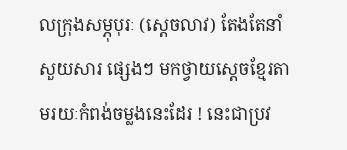លក្រុងសម្ភុបុរៈ (ស្តេចលាវ) តែងតែនាំសួយសារ ផ្សេងៗ មកថ្វាយសេ្តចខែ្មរតាមរយៈកំពង់ចម្លងនេះដែរ ! នេះជាប្រវ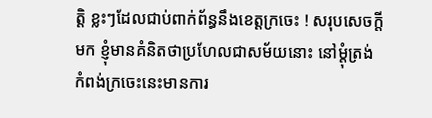ត្តិ ខ្លះៗដែលជាប់ពាក់ព័ន្ធនឹងខេត្តក្រចេះ ! សរុបសេចក្តីមក ខ្ញុំមានគំនិតថាប្រហែលជាសម័យនោះ នៅម្តុំត្រង់កំពង់ក្រចេះនេះមានការ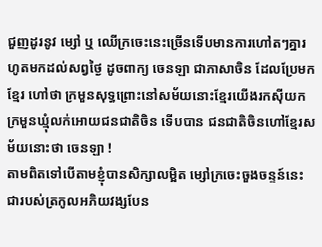ជួញដូរនូវ ម្សៅ ឬ ឈើក្រចេះនេះច្រើនទើបមានការហៅតៗគ្នារហូតមកដល់សព្វថ្ងៃ ដូចពាក្យ ចេនឡា ជាភាសាចិន ដែលប្រែមកខ្មែរ ហៅថា ក្រមួនសុទ្ធព្រោះនៅសម័យនោះខ្មែរយើងរកសុីយកក្រមួនឃ្មុំលក់អោយជនជាតិចិន ទើបបាន ជនជាតិចិនហៅខ្មែរសម័យនោះថា ចេនឡា !
តាមពិតទៅបើតាមខ្ញុំបានសិក្សាលម្អិត ម្សៅក្រចេះចួងចន្ទន៍នេះ ជារបស់ត្រកូលអភិយវង្សបែន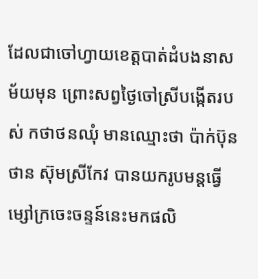ដែលជាចៅហ្វាយខេត្តបាត់ដំបងនាសម័យមុន ព្រោះសព្វថ្ងៃចៅស្រីបង្កើតរបស់ កថាថនឈុំ មានឈ្មោះថា ប៉ាក់ប៊ុនថាន ស៊ុមស្រីកែវ បានយករូបមន្តធ្វើម្សៅក្រចេះចន្ទន៍នេះមកផលិ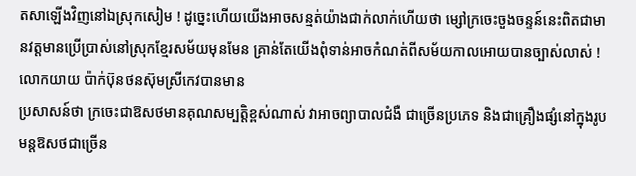តសាឡើងវិញនៅឯស្រុកសៀម ! ដូច្នេះហើយយើងអាចសន្មត់យ៉ាងជាក់លាក់ហើយថា ម្សៅក្រចេះចួងចន្ទន៍នេះពិតជាមានវត្តមានប្រើប្រាស់នៅស្រុកខ្មែរសម័យមុនមែន គ្រាន់តែយើងពុំទាន់អាចកំណត់ពីសម័យកាលអោយបានច្បាស់លាស់ !
លោកយាយ ប៉ាក់ប៊ុនថនស៊ុមស្រីកេវបានមាន
ប្រសាសន៍ថា ក្រចេះជាឱសថមានគុណសម្បត្តិខ្ពស់ណាស់ វាអាចព្យាបាលជំងឺ ជាច្រើនប្រភេទ និងជាគ្រឿងផ្សំនៅក្នុងរូបមន្តឱសថជាច្រើន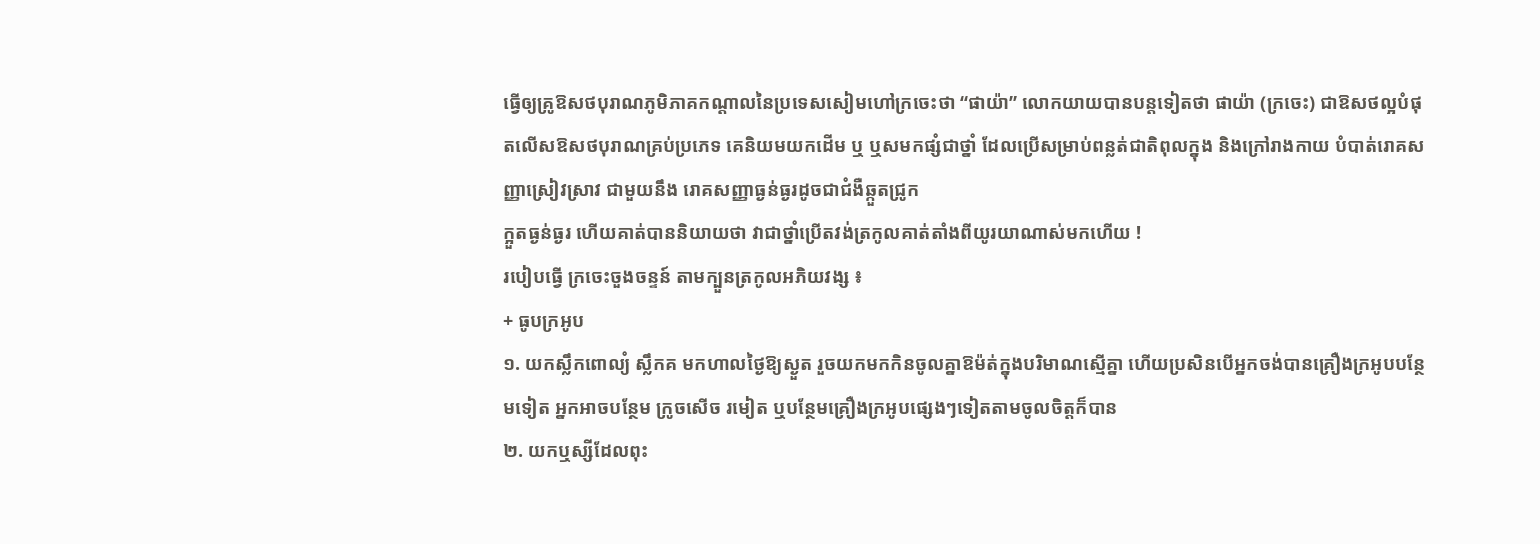ធ្វើឲ្យគ្រូឱសថបុរាណភូមិភាគកណ្តាលនៃប្រទេសសៀមហៅក្រចេះថា “ផាយ៉ា” លោកយាយបានបន្តទៀតថា ផាយ៉ា (ក្រចេះ) ជាឱសថល្អបំផុតលើសឱសថបុរាណគ្រប់ប្រភេទ គេនិយមយកដើម ឬ ឬសមកផ្សំជាថ្នាំ ដែលប្រើសម្រាប់ពន្លត់ជាតិពុលក្នុង និងក្រៅរាងកាយ បំបាត់រោគសញ្ញាស្រៀវស្រាវ ជាមួយនឹង រោគសញ្ញាធ្ងន់ធ្ងរដូចជាជំងឺឆ្កួតជ្រូក
ក្អួតធ្ងន់ធ្ងរ ហើយគាត់បាននិយាយថា វាជាថ្នាំប្រើតវង់ត្រកូលគាត់តាំងពីយូរយាណាស់មកហើយ !
របៀបធ្វើ ក្រចេះចួងចន្ទន៍ តាមក្បួនត្រកូលអភិយវង្ស ៖
+ ធូបក្រអូប
១. យកស្លឹកពោល្យំ ស្លឹកគ មកហាលថ្ងៃឱ្យស្ងួត រួចយកមកកិនចូលគ្នាឱម៉ត់ក្នុងបរិមាណស្មើគ្នា ហើយប្រសិនបើអ្នកចង់បានគ្រឿងក្រអូបបន្ថែមទៀត អ្នកអាចបន្ថែម ក្រូចសើច រមៀត ឬបន្ថែមគ្រឿងក្រអូបផ្សេងៗទៀតតាមចូលចិត្តក៏បាន
២. យកឬស្សីដែលពុះ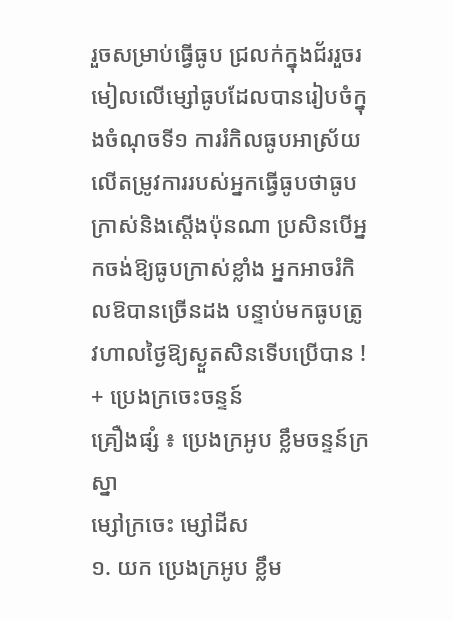រួចសម្រាប់ធ្វើធូប ជ្រលក់ក្នុងជ័ររួចរមៀលលើម្សៅធូបដែលបានរៀបចំក្នុងចំណុចទី១ ការរំកិលធូបអាស្រ័យលើតម្រូវការរបស់អ្នកធ្វើធូបថាធូបក្រាស់និងស្តើងប៉ុនណា ប្រសិនបើអ្នកចង់ឱ្យធូបក្រាស់ខ្លាំង អ្នកអាចរំកិលឱបានច្រើនដង បន្ទាប់មកធូបត្រូវហាលថ្ងៃឱ្យស្ងួតសិនទើបប្រើបាន !
+ ប្រេងក្រចេះចន្ទន៍
គ្រឿងផ្សំ ៖ ប្រេងក្រអូប ខ្លឹមចន្ទន៍ក្រស្នា
ម្សៅក្រចេះ ម្សៅដីស
១. យក ប្រេងក្រអូប ខ្លឹម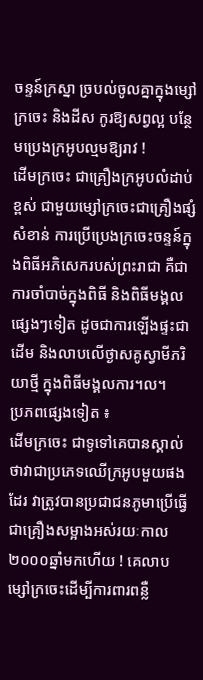ចន្ទន៍ក្រស្នា ច្របល់ចូលគ្នាក្នុងម្សៅក្រចេះ និងដីស កូរឱ្យសព្វល្អ បន្ថែមប្រេងក្រអូបល្មមឱ្យរាវ !
ដើមក្រចេះ ជាគ្រឿងក្រអូបលំដាប់ខ្ពស់ ជាមួយម្សៅក្រចេះជាគ្រឿងផ្សំសំខាន់ ការប្រើប្រេងក្រចេះចន្ទន៍ក្នុងពិធីអភិសេករបស់ព្រះរាជា គឺជាការចាំបាច់ក្នុងពិធី និងពិធីមង្គលផ្សេងៗទៀត ដូចជាការឡើងផ្ទះជាដើម និងលាបលើថ្ងាសគូស្វាមីភរិយាថ្មី ក្នុងពិធីមង្គលការ។ល។
ប្រភពផ្សេងទៀត ៖
ដើមក្រចេះ ជាទូទៅគេបានស្គាល់ថាវាជាប្រភេទឈើក្រអូបមួយផងដែរ វាត្រូវបានប្រជាជនភូមាប្រើធ្វើជាគ្រឿងសម្អាងអស់រយៈកាល ២០០០ឆ្នាំមកហើយ ! គេលាបម្សៅក្រចេះដើម្បីការពារពន្លឺ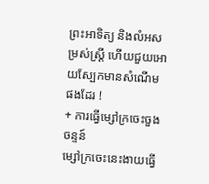ព្រះអាទិត្យ និងលំអសម្រស់ស្ត្រី ហើយជួយអោយស្បែកមានសំណើមផងដែរ !
+ ការធ្វើម្សៅក្រចេះចួងចន្ទន៍
ម្សៅក្រចេះនេះងាយធ្វើ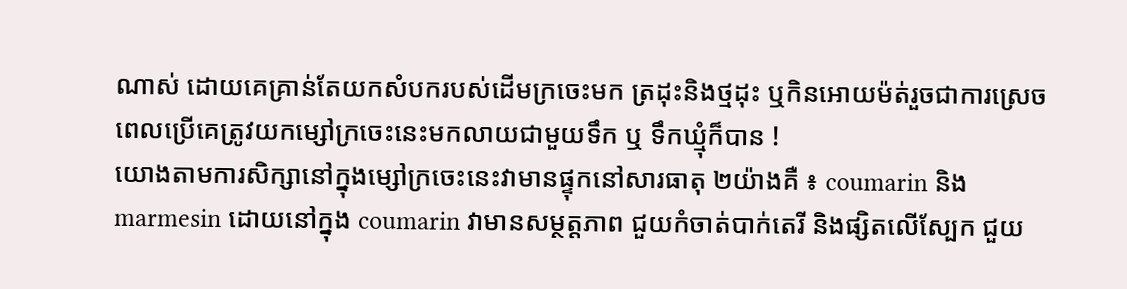ណាស់ ដោយគេគ្រាន់តែយកសំបករបស់ដើមក្រចេះមក ត្រដុះនិងថ្មដុះ ឬកិនអោយម៉ត់រួចជាការស្រេច ពេលប្រើគេត្រូវយកម្សៅក្រចេះនេះមកលាយជាមួយទឹក ឬ ទឹកឃ្មុំក៏បាន !
យោងតាមការសិក្សានៅក្នុងម្សៅក្រចេះនេះវាមានផ្ទុកនៅសារធាតុ ២យ៉ាងគឺ ៖ coumarin និង marmesin ដោយនៅក្នុង coumarin វាមានសម្ថត្តភាព ជួយកំចាត់បាក់តេរី និងផ្សិតលើស្បែក ជួយ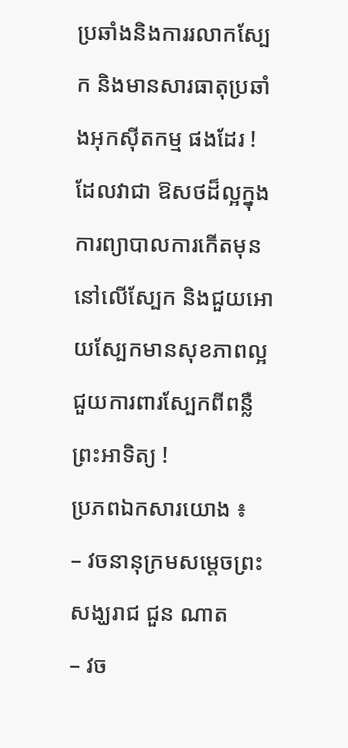ប្រឆាំងនិងការរលាកស្បែក និងមានសារធាតុប្រឆាំងអុកស៊ីតកម្ម ផងដែរ ! ដែលវាជា ឱសថដ៏ល្អក្នុងការព្យាបាលការកើតមុននៅលើស្បែក និងជួយអោយស្បែកមានសុខភាពល្អ ជួយការពារស្បែកពីពន្លឺព្រះអាទិត្យ !
ប្រភពឯកសារយោង ៖
– វចនានុក្រមសម្តេចព្រះសង្ឃរាជ ជួន ណាត
– វច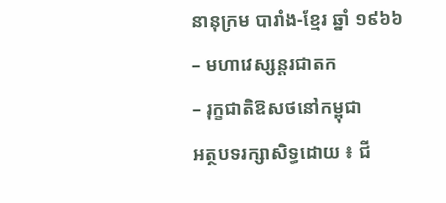នានុក្រម បារាំង-ខ្មែរ ឆ្នាំ ១៩៦៦
– មហាវេស្សន្តរជាតក
– រុក្ខជាតិឱសថនៅកម្ពុជា
អត្ថបទរក្សាសិទ្ធដោយ ៖ ជី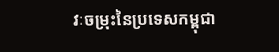វៈចម្រុះនៃប្រទេសកម្ពុជា